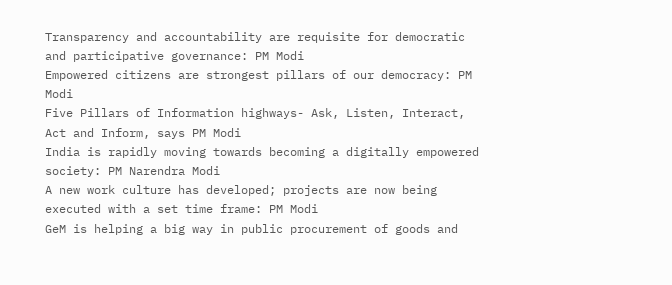Transparency and accountability are requisite for democratic and participative governance: PM Modi
Empowered citizens are strongest pillars of our democracy: PM Modi
Five Pillars of Information highways- Ask, Listen, Interact, Act and Inform, says PM Modi
India is rapidly moving towards becoming a digitally empowered society: PM Narendra Modi
A new work culture has developed; projects are now being executed with a set time frame: PM Modi
GeM is helping a big way in public procurement of goods and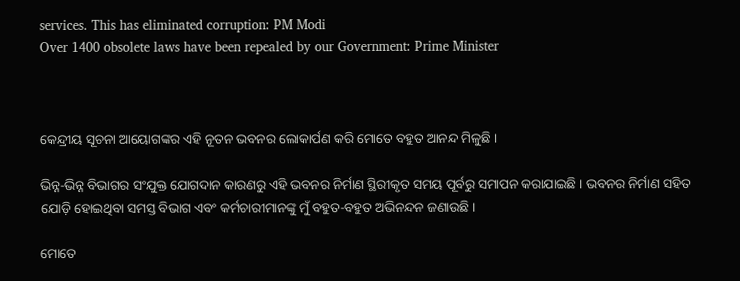services. This has eliminated corruption: PM Modi
Over 1400 obsolete laws have been repealed by our Government: Prime Minister



କେନ୍ଦ୍ରୀୟ ସୂଚନା ଆୟୋଗଙ୍କର ଏହି ନୂତନ ଭବନର ଲୋକାର୍ପଣ କରି ମୋତେ ବହୁତ ଆନନ୍ଦ ମିଳୁଛି ।

ଭିନ୍ନ-ଭିନ୍ନ ବିଭାଗର ସଂଯୁକ୍ତ ଯୋଗଦାନ କାରଣରୁ ଏହି ଭବନର ନିର୍ମାଣ ସ୍ଥିରୀକୃତ ସମୟ ପୂର୍ବରୁ ସମାପନ କରାଯାଇଛି । ଭବନର ନିର୍ମାଣ ସହିତ ଯୋଡ଼ି ହୋଇଥିବା ସମସ୍ତ ବିଭାଗ ଏବଂ କର୍ମଚାରୀମାନଙ୍କୁ ମୁଁ ବହୁତ-ବହୁତ ଅଭିନନ୍ଦନ ଜଣାଉଛି ।

ମୋତେ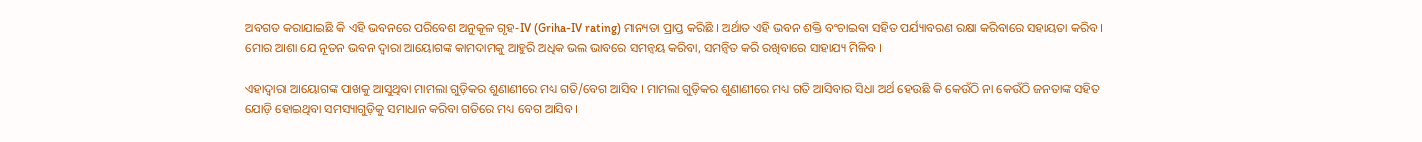ଅବଗତ କରାଯାଇଛି କି ଏହି ଭବନରେ ପରିବେଶ ଅନୁକୂଳ ଗୃହ-IV (Griha-IV rating) ମାନ୍ୟତା ପ୍ରାପ୍ତ କରିଛି । ଅର୍ଥାତ ଏହି ଭବନ ଶକ୍ତି ବଂଚାଇବା ସହିତ ପର୍ଯ୍ୟାବରଣ ରକ୍ଷା କରିବାରେ ସହାୟତା କରିବ । ମୋର ଆଶା ଯେ ନୂତନ ଭବନ ଦ୍ୱାରା ଆୟୋଗଙ୍କ କାମଦାମକୁ ଆହୁରି ଅଧିକ ଭଲ ଭାବରେ ସମନ୍ୱୟ କରିବା, ସମନ୍ୱିତ କରି ରଖିବାରେ ସାହାଯ୍ୟ ମିଳିବ ।

ଏହାଦ୍ୱାରା ଆୟୋଗଙ୍କ ପାଖକୁ ଆସୁଥିବା ମାମଲା ଗୁଡ଼ିକର ଶୁଣାଣୀରେ ମଧ୍ୟ ଗତି/ବେଗ ଆସିବ । ମାମଲା ଗୁଡ଼ିକର ଶୁଣାଣୀରେ ମଧ୍ୟ ଗତି ଆସିବାର ସିଧା ଅର୍ଥ ହେଉଛି କି କେଉଁଠି ନା କେଉଁଠି ଜନତାଙ୍କ ସହିତ ଯୋଡ଼ି ହୋଇଥିବା ସମସ୍ୟାଗୁଡ଼ିକୁ ସମାଧାନ କରିବା ଗତିରେ ମଧ୍ୟ ବେଗ ଆସିବ ।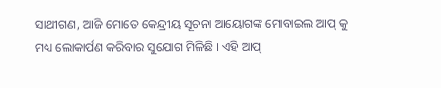ସାଥୀଗଣ, ଆଜି ମୋତେ କେନ୍ଦ୍ରୀୟ ସୂଚନା ଆୟୋଗଙ୍କ ମୋବାଇଲ ଆପ୍ କୁ ମଧ୍ୟ ଲୋକାର୍ପଣ କରିବାର ସୁଯୋଗ ମିଳିଛି । ଏହି ଆପ୍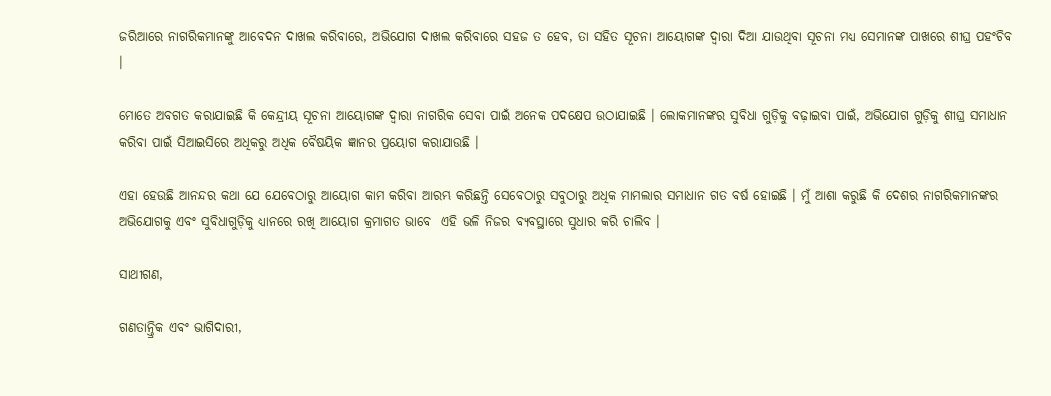ଜରିଆରେ ନାଗରିକମାନଙ୍କୁ ଆବେଦନ ଦାଖଲ କରିବାରେ, ଅଭିଯୋଗ ଦାଖଲ କରିବାରେ ସହଜ ତ ହେବ, ତା ସହିତ ସୂଚନା ଆୟୋଗଙ୍କ ଦ୍ୱାରା ଦିଆ ଯାଉଥିବା ସୂଚନା ମଧ୍ୟ ସେମାନଙ୍କ ପାଖରେ ଶୀଘ୍ର ପହଂଚିବ ।

ମୋତେ ଅବଗତ କରାଯାଇଛି କି କେନ୍ଦ୍ରୀୟ ସୂଚନା ଆୟୋଗଙ୍କ ଦ୍ୱାରା ନାଗରିକ ସେବା ପାଇଁ ଅନେକ ପଦକ୍ଷେପ ଉଠାଯାଇଛି । ଲୋକମାନଙ୍କର ସୁବିଧା ଗୁଡ଼ିକୁ ବଢ଼ାଇବା ପାଇଁ, ଅଭିଯୋଗ ଗୁଡ଼ିକୁ ଶୀଘ୍ର ସମାଧାନ କରିବା ପାଇଁ ସିଆଇସିରେ ଅଧିକରୁ ଅଧିକ ବୈଷୟିକ ଜ୍ଞାନର ପ୍ରୟୋଗ କରାଯାଉଛି ।

ଏହା ହେଉଛି ଆନନ୍ଦର କଥା ଯେ ଯେବେଠାରୁ ଆୟୋଗ କାମ କରିବା ଆରମ୍ଭ କରିଛନ୍ତି ସେବେଠାରୁ ସବୁଠାରୁ ଅଧିକ ମାମଲାର ସମାଧାନ ଗତ ବର୍ଷ ହୋଇଛି । ମୁଁ ଆଶା କରୁଛି କି ଦେଶର ନାଗରିକମାନଙ୍କର ଅଭିଯୋଗକୁ ଏବଂ ସୁବିଧାଗୁଡ଼ିକୁ ଧ୍ୟାନରେ ରଖି ଆୟୋଗ କ୍ରମାଗତ ଭାବେ  ଏହି ଭଳି ନିଜର ବ୍ୟବସ୍ଥାରେ ସୁଧାର କରି ଚାଲିବ ।

ସାଥୀଗଣ,

ଗଣତାନ୍ତ୍ରିକ ଏବଂ ଭାଗିଦାରୀ,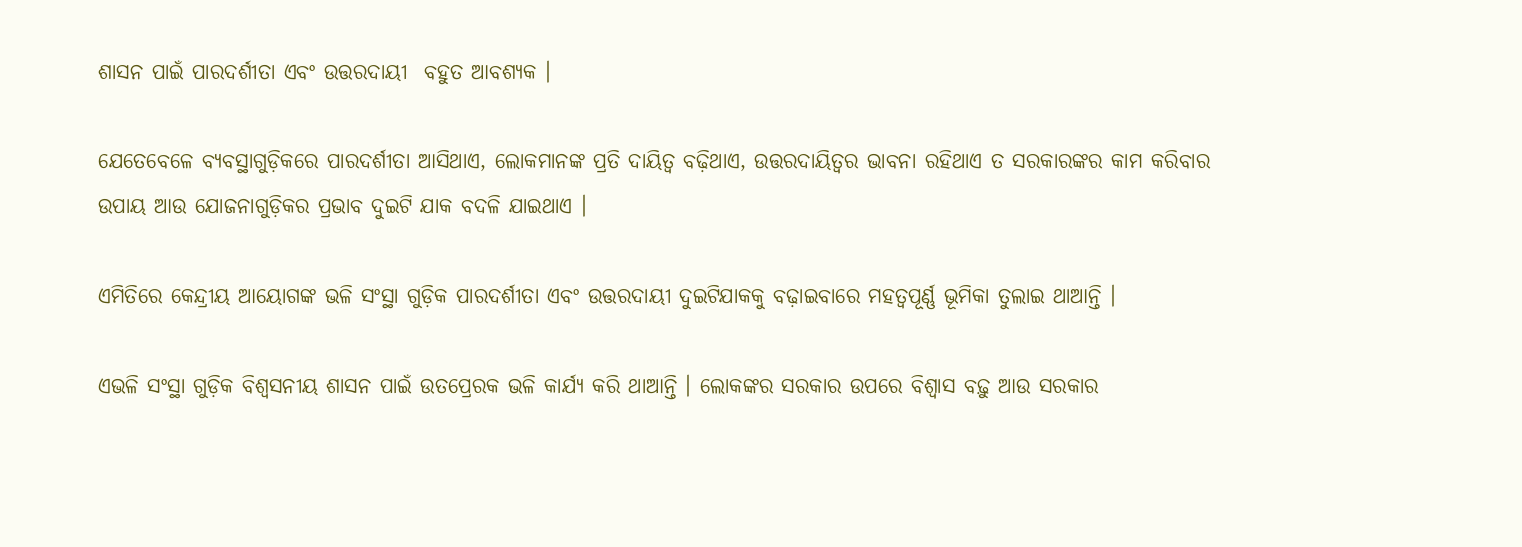ଶାସନ ପାଇଁ ପାରଦର୍ଶୀତା ଏବଂ ଉତ୍ତରଦାୟୀ  ବହୁତ ଆବଶ୍ୟକ ।

ଯେତେବେଳେ ବ୍ୟବସ୍ଥାଗୁଡ଼ିକରେ ପାରଦର୍ଶୀତା ଆସିଥାଏ, ଲୋକମାନଙ୍କ ପ୍ରତି ଦାୟିତ୍ୱ ବଢ଼ିଥାଏ, ଉତ୍ତରଦାୟିତ୍ୱର ଭାବନା ରହିଥାଏ ତ ସରକାରଙ୍କର କାମ କରିବାର ଉପାୟ ଆଉ ଯୋଜନାଗୁଡ଼ିକର ପ୍ରଭାବ ଦୁଇଟି ଯାକ ବଦଳି ଯାଇଥାଏ ।

ଏମିତିରେ କେନ୍ଦ୍ରୀୟ ଆୟୋଗଙ୍କ ଭଳି ସଂସ୍ଥା ଗୁଡ଼ିକ ପାରଦର୍ଶୀତା ଏବଂ ଉତ୍ତରଦାୟୀ ଦୁଇଟିଯାକକୁ ବଢ଼ାଇବାରେ ମହତ୍ୱପୂର୍ଣ୍ଣ ଭୂମିକା ତୁଲାଇ ଥାଆନ୍ତି ।

ଏଭଳି ସଂସ୍ଥା ଗୁଡ଼ିକ ବିଶ୍ୱସନୀୟ ଶାସନ ପାଇଁ ଉତପ୍ରେରକ ଭଳି କାର୍ଯ୍ୟ କରି ଥାଆନ୍ତି । ଲୋକଙ୍କର ସରକାର ଉପରେ ବିଶ୍ୱାସ ବଢ଼ୁ ଆଉ ସରକାର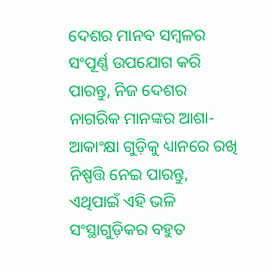ଦେଶର ମାନବ ସମ୍ବଳର ସଂପୂର୍ଣ୍ଣ ଉପଯୋଗ କରି ପାରନ୍ତୁ, ନିଜ ଦେଶର ନାଗରିକ ମାନଙ୍କର ଆଶା-ଆକାଂକ୍ଷା ଗୁଡ଼ିକୁ ଧ୍ୟାନରେ ରଖି ନିଷ୍ପତ୍ତି ନେଇ ପାରନ୍ତୁ, ଏଥିପାଇଁ ଏହି ଭଳି ସଂସ୍ଥାଗୁଡ଼ିକର ବହୁତ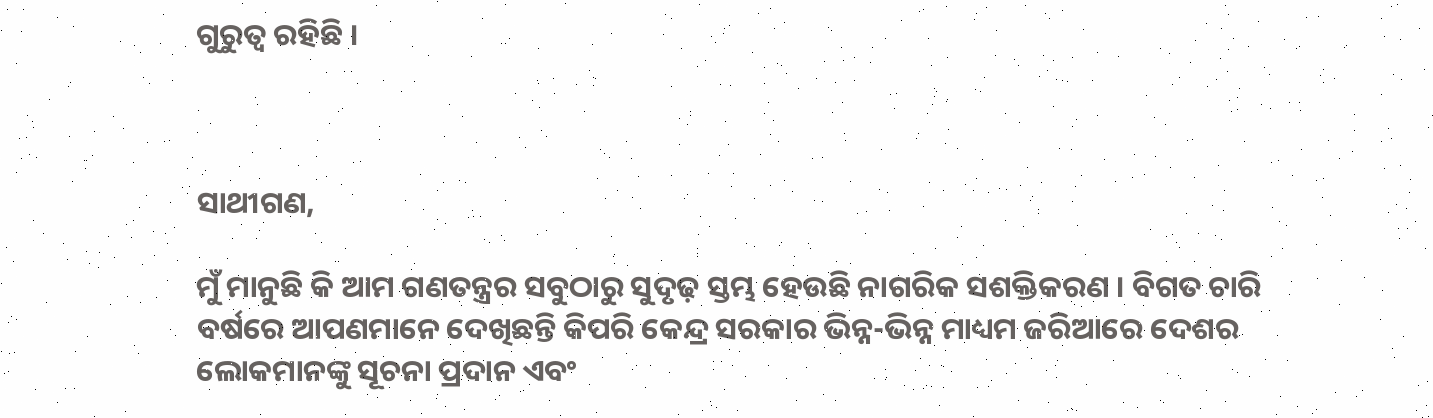ଗୁରୁତ୍ୱ ରହିଛି ।



ସାଥୀଗଣ,

ମୁଁ ମାନୁଛି କି ଆମ ଗଣତନ୍ତ୍ରର ସବୁଠାରୁ ସୁଦୃଢ଼ ସ୍ତମ୍ଭ ହେଉଛି ନାଗରିକ ସଶକ୍ତିକରଣ । ବିଗତ ଚାରି ବର୍ଷରେ ଆପଣମାନେ ଦେଖିଛନ୍ତି କିପରି କେନ୍ଦ୍ର ସରକାର ଭିନ୍ନ-ଭିନ୍ନ ମାଧ୍ୟମ ଜରିଆରେ ଦେଶର ଲୋକମାନଙ୍କୁ ସୂଚନା ପ୍ରଦାନ ଏବଂ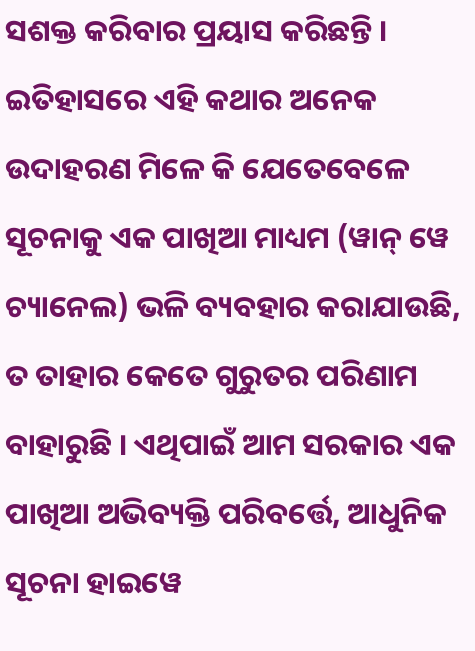ସଶକ୍ତ କରିବାର ପ୍ରୟାସ କରିଛନ୍ତି । ଇତିହାସରେ ଏହି କଥାର ଅନେକ ଉଦାହରଣ ମିଳେ କି ଯେତେବେଳେ ସୂଚନାକୁ ଏକ ପାଖିଆ ମାଧ୍ୟମ (ୱାନ୍ ୱେ ଚ୍ୟାନେଲ) ଭଳି ବ୍ୟବହାର କରାଯାଉଛି, ତ ତାହାର କେତେ ଗୁରୁତର ପରିଣାମ ବାହାରୁଛି । ଏଥିପାଇଁ ଆମ ସରକାର ଏକ ପାଖିଆ ଅଭିବ୍ୟକ୍ତି ପରିବର୍ତ୍ତେ, ଆଧୁନିକ ସୂଚନା ହାଇୱେ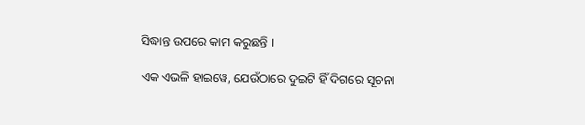ସିଦ୍ଧାନ୍ତ ଉପରେ କାମ କରୁଛନ୍ତି ।

ଏକ ଏଭଳି ହାଇୱେ, ଯେଉଁଠାରେ ଦୁଇଟି ହିଁ ଦିଗରେ ସୂଚନା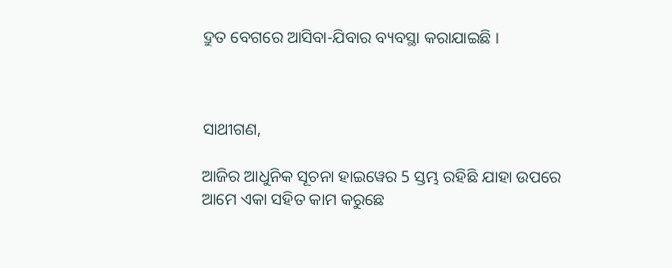ଦ୍ରୁତ ବେଗରେ ଆସିବା-ଯିବାର ବ୍ୟବସ୍ଥା କରାଯାଇଛି ।



ସାଥୀଗଣ,

ଆଜିର ଆଧୁନିକ ସୂଚନା ହାଇୱେର 5 ସ୍ତମ୍ଭ ରହିଛି ଯାହା ଉପରେ ଆମେ ଏକା ସହିତ କାମ କରୁଛେ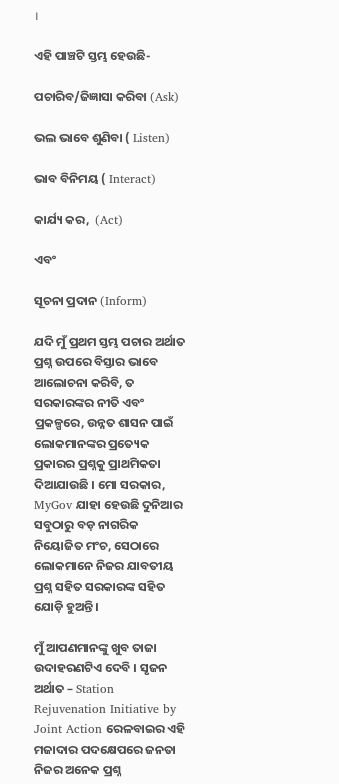।

ଏହି ପାଞ୍ଚଟି ସ୍ତମ୍ଭ ହେଉଛି-

ପଚାରିବ/ଜିଜ୍ଞାସା କରିବା (Ask)

ଭଲ ଭାବେ ଶୁଣିବା ( Listen)

ଭାବ ବିନିମୟ ( Interact)

କାର୍ଯ୍ୟ କର,  (Act)

ଏବଂ

ସୂଚନା ପ୍ରଦାନ (Inform)

ଯଦି ମୁଁ ପ୍ରଥମ ସ୍ତମ୍ଭ ପଚାର ଅର୍ଥାତ ପ୍ରଶ୍ନ ଉପରେ ବିସ୍ତାର ଭାବେ ଆଲୋଚନା କରିବି, ତ ସରକାରଙ୍କର ନୀତି ଏବଂ ପ୍ରକଳ୍ପରେ, ଉନ୍ନତ ଶାସନ ପାଇଁ ଲୋକମାନଙ୍କର ପ୍ରତ୍ୟେକ ପ୍ରକାରର ପ୍ରଶ୍ନକୁ ପ୍ରାଥମିକତା ଦିଆଯାଉଛି । ମୋ ସରକାର, MyGov ଯାହା ହେଉଛି ଦୁନିଆର ସବୁଠାରୁ ବଡ଼ ନାଗରିକ ନିୟୋଜିତ ମଂଚ, ସେଠାରେ ଲୋକମାନେ ନିଜର ଯାବତୀୟ ପ୍ରଶ୍ନ ସହିତ ସରକାରଙ୍କ ସହିତ ଯୋଡ଼ି ହୁଅନ୍ତି ।

ମୁଁ ଆପଣମାନଙ୍କୁ ଖୁବ ତାଜା ଉଦାହରଣଟିଏ ଦେବି । ସୃଜନ ଅର୍ଥାତ – Station Rejuvenation Initiative by Joint Action ରେଳବାଇର ଏହି ମଜାଦାର ପଦକ୍ଷେପରେ ଜନତା ନିଜର ଅନେକ ପ୍ରଶ୍ନ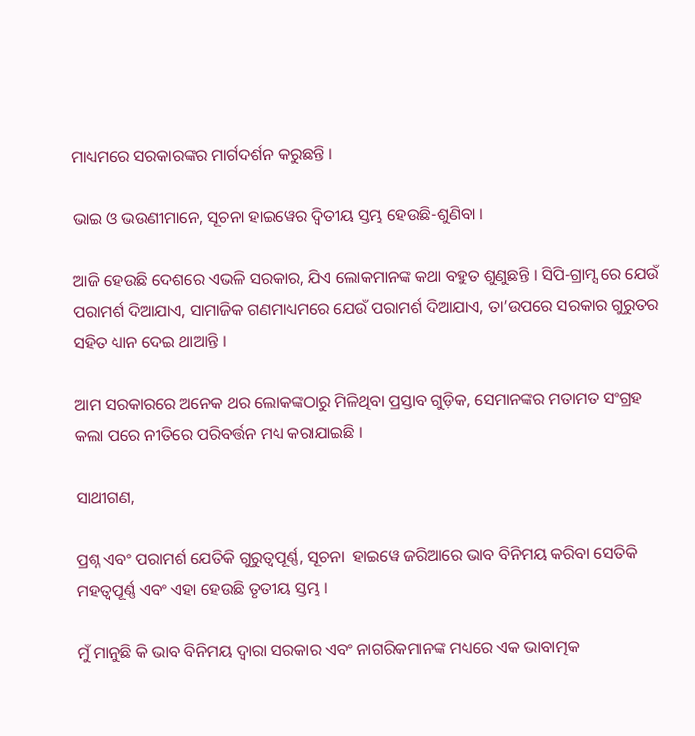ମାଧ୍ୟମରେ ସରକାରଙ୍କର ମାର୍ଗଦର୍ଶନ କରୁଛନ୍ତି ।

ଭାଇ ଓ ଭଉଣୀମାନେ, ସୂଚନା ହାଇୱେର ଦ୍ୱିତୀୟ ସ୍ତମ୍ଭ ହେଉଛି-ଶୁଣିବା ।

ଆଜି ହେଉଛି ଦେଶରେ ଏଭଳି ସରକାର, ଯିଏ ଲୋକମାନଙ୍କ କଥା ବହୁତ ଶୁଣୁଛନ୍ତି । ସିପି-ଗ୍ରାମ୍ସ ରେ ଯେଉଁ ପରାମର୍ଶ ଦିଆଯାଏ, ସାମାଜିକ ଗଣମାଧ୍ୟମରେ ଯେଉଁ ପରାମର୍ଶ ଦିଆଯାଏ, ତା’ଉପରେ ସରକାର ଗୁରୁତର ସହିତ ଧ୍ୟାନ ଦେଇ ଥାଆନ୍ତି ।

ଆମ ସରକାରରେ ଅନେକ ଥର ଲୋକଙ୍କଠାରୁ ମିଳିଥିବା ପ୍ରସ୍ତାବ ଗୁଡ଼ିକ, ସେମାନଙ୍କର ମତାମତ ସଂଗ୍ରହ କଲା ପରେ ନୀତିରେ ପରିବର୍ତ୍ତନ ମଧ୍ୟ କରାଯାଇଛି ।

ସାଥୀଗଣ,

ପ୍ରଶ୍ନ ଏବଂ ପରାମର୍ଶ ଯେତିକି ଗୁରୁତ୍ୱପୂର୍ଣ୍ଣ, ସୂଚନା  ହାଇୱେ ଜରିଆରେ ଭାବ ବିନିମୟ କରିବା ସେତିକି ମହତ୍ଵପୂର୍ଣ୍ଣ ଏବଂ ଏହା ହେଉଛି ତୃତୀୟ ସ୍ତମ୍ଭ ।

ମୁଁ ମାନୁଛି କି ଭାବ ବିନିମୟ ଦ୍ୱାରା ସରକାର ଏବଂ ନାଗରିକମାନଙ୍କ ମଧ୍ୟରେ ଏକ ଭାବାତ୍ମକ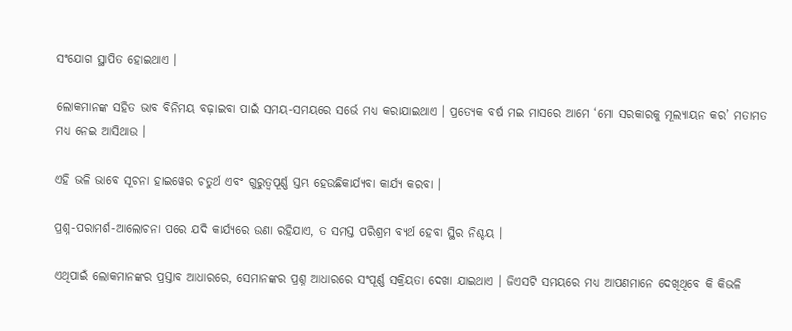ସଂଯୋଗ ସ୍ଥାପିତ ହୋଇଥାଏ ।

ଲୋକମାନଙ୍କ ସହିତ ଭାବ ବିନିମୟ ବଢ଼ାଇବା ପାଇଁ ସମୟ-ସମୟରେ ସର୍ଭେ ମଧ୍ୟ କରାଯାଇଥାଏ । ପ୍ରତ୍ୟେକ ବର୍ଷ ମଇ ମାସରେ ଆମେ ‘ମୋ ସରକାରକୁ ମୂଲ୍ୟାୟନ କର’ ମତାମତ ମଧ୍ୟ ନେଇ ଆସିଥାଉ ।

ଏହି ଭଳି ଭାବେ ସୂଚନା ହାଇୱେର ଚତୁର୍ଥ ଏବଂ ଗୁରୁତ୍ୱପୂର୍ଣ୍ଣ ସ୍ତମ୍ଭ ହେଉଛିକାର୍ଯ୍ୟବା କାର୍ଯ୍ୟ କରବା ।

ପ୍ରଶ୍ନ-ପରାମର୍ଶ-ଆଲୋଚନା ପରେ ଯଦି କାର୍ଯ୍ୟରେ ଉଣା ରହିଯାଏ, ତ ସମସ୍ତ ପରିଶ୍ରମ ବ୍ୟର୍ଥ ହେବା ସ୍ଥିର ନିଶ୍ଚୟ ।

ଏଥିପାଇଁ ଲୋକମାନଙ୍କର ପ୍ରସ୍ତାବ ଆଧାରରେ, ସେମାନଙ୍କର ପ୍ରଶ୍ନ ଆଧାରରେ ସଂପୂର୍ଣ୍ଣ ସକ୍ରିୟତା ଦେଖା ଯାଇଥାଏ । ଜିଏସଟି ସମୟରେ ମଧ୍ୟ ଆପଣମାନେ ଦେଖିଥିବେ କି କିଭଳି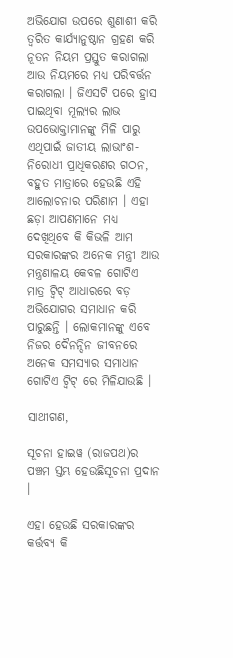ଅଭିଯୋଗ ଉପରେ ଶୁଣାଶୀ କରି ତ୍ୱରିତ କାର୍ଯ୍ୟାନୁଷ୍ଠାନ ଗ୍ରହଣ କରି ନୂତନ ନିୟମ ପ୍ରସ୍ତୁତ କରାଗଲା ଆଉ ନିୟମରେ ମଧ୍ୟ ପରିବର୍ତ୍ତନ କରାଗଲା । ଜିଏସଟି ପରେ ହ୍ରାସ ପାଇଥିବା ମୂଲ୍ୟର ଲାଭ ଉପଭୋକ୍ତାମାନଙ୍କୁ ମିଳି ପାରୁ ଏଥିପାଇଁ ଜାତୀୟ ଲାଭାଂଶ-ନିରୋଧୀ ପ୍ରାଧିକରଣର ଗଠନ, ବହୁତ ମାତ୍ରାରେ ହେଉଛି ଏହି ଆଲୋଚନାର ପରିଣାମ । ଏହା ଛଡ଼ା ଆପଣମାନେ ମଧ୍ୟ ଦେଖିଥିବେ କି କିଭଳି ଆମ ସରକାରଙ୍କର ଅନେକ ମନ୍ତ୍ରୀ ଆଉ ମନ୍ତ୍ରଣାଳୟ କେବଳ ଗୋଟିଏ ମାତ୍ର ଟ୍ୱିଟ୍ ଆଧାରରେ ବଡ଼ ଅଭିଯୋଗର ସମାଧାନ କରି ପାରୁଛନ୍ତି । ଲୋକମାନଙ୍କୁ ଏବେ ନିଜର ଦୈନନ୍ଦିନ ଜୀବନରେ ଅନେକ ସମସ୍ୟାର ସମାଧାନ ଗୋଟିଏ ଟ୍ୱିଟ୍ ରେ ମିଳିଯାଉଛି ।

ସାଥୀଗଣ,

ସୂଚନା ହାଇୱ (ରାଜପଥ)ର ପଞ୍ଚମ ସ୍ତମ୍ଭ ହେଉଛିସୂଚନା ପ୍ରଦାନ ।

ଏହା ହେଉଛି ସରକାରଙ୍କର କର୍ତ୍ତବ୍ୟ କି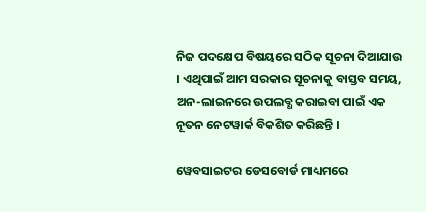ନିଜ ପଦକ୍ଷେପ ବିଷୟରେ ସଠିକ ସୂଚନା ଦିଆଯାଉ । ଏଥିପାଇଁ ଆମ ସରକାର ସୂଚନାକୁ ବାସ୍ତବ ସମୟ, ଅନ-ଲାଇନରେ ଉପଲବ୍ଧ କରାଇବା ପାଇଁ ଏକ ନୂତନ ନେଟୱାର୍କ ବିକଶିତ କରିଛନ୍ତି ।

ୱେବସାଇଟର ଡେସବୋର୍ଡ ମାଧ୍ୟମରେ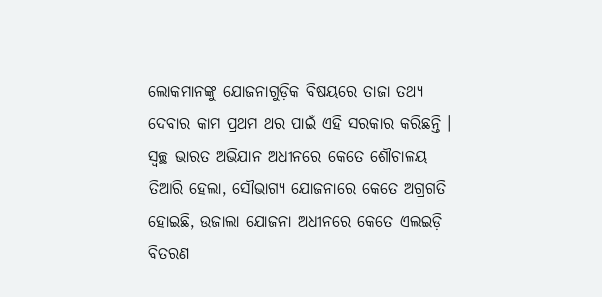ଲୋକମାନଙ୍କୁ ଯୋଜନାଗୁଡ଼ିକ ବିଷୟରେ ତାଜା ତଥ୍ୟ ଦେବାର କାମ ପ୍ରଥମ ଥର ପାଇଁ ଏହି ସରକାର କରିଛନ୍ତି । ସ୍ୱଚ୍ଛ ଭାରତ ଅଭିଯାନ ଅଧୀନରେ କେତେ ଶୌଚାଳୟ ତିଆରି ହେଲା, ସୌଭାଗ୍ୟ ଯୋଜନାରେ କେତେ ଅଗ୍ରଗତି ହୋଇଛି, ଉଜାଲା ଯୋଜନା ଅଧୀନରେ କେତେ ଏଲଇଡ଼ି ବିତରଣ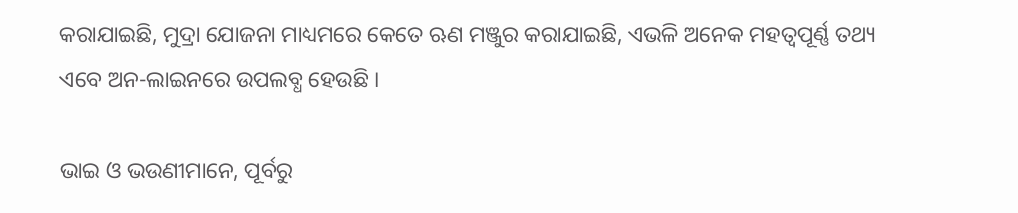କରାଯାଇଛି, ମୁଦ୍ରା ଯୋଜନା ମାଧ୍ୟମରେ କେତେ ଋଣ ମଞ୍ଜୁର କରାଯାଇଛି, ଏଭଳି ଅନେକ ମହତ୍ୱପୂର୍ଣ୍ଣ ତଥ୍ୟ ଏବେ ଅନ-ଲାଇନରେ ଉପଲବ୍ଧ ହେଉଛି ।

ଭାଇ ଓ ଭଉଣୀମାନେ, ପୂର୍ବରୁ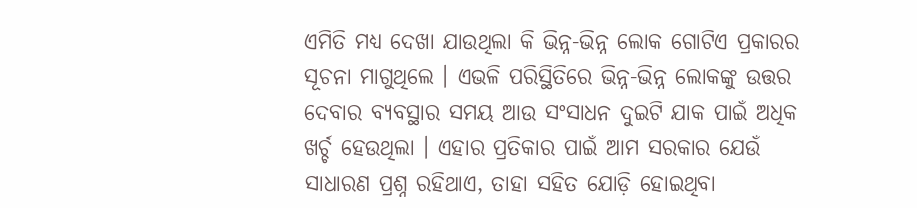ଏମିତି ମଧ୍ୟ ଦେଖା ଯାଉଥିଲା କି ଭିନ୍ନ-ଭିନ୍ନ ଲୋକ ଗୋଟିଏ ପ୍ରକାରର ସୂଚନା ମାଗୁଥିଲେ । ଏଭଳି ପରିସ୍ଥିତିରେ ଭିନ୍ନ-ଭିନ୍ନ ଲୋକଙ୍କୁ ଉତ୍ତର ଦେବାର ବ୍ୟବସ୍ଥାର ସମୟ ଆଉ ସଂସାଧନ ଦୁଇଟି ଯାକ ପାଇଁ ଅଧିକ ଖର୍ଚ୍ଚ ହେଉଥିଲା । ଏହାର ପ୍ରତିକାର ପାଇଁ ଆମ ସରକାର ଯେଉଁ ସାଧାରଣ ପ୍ରଶ୍ନ ରହିଥାଏ, ତାହା ସହିତ ଯୋଡ଼ି ହୋଇଥିବା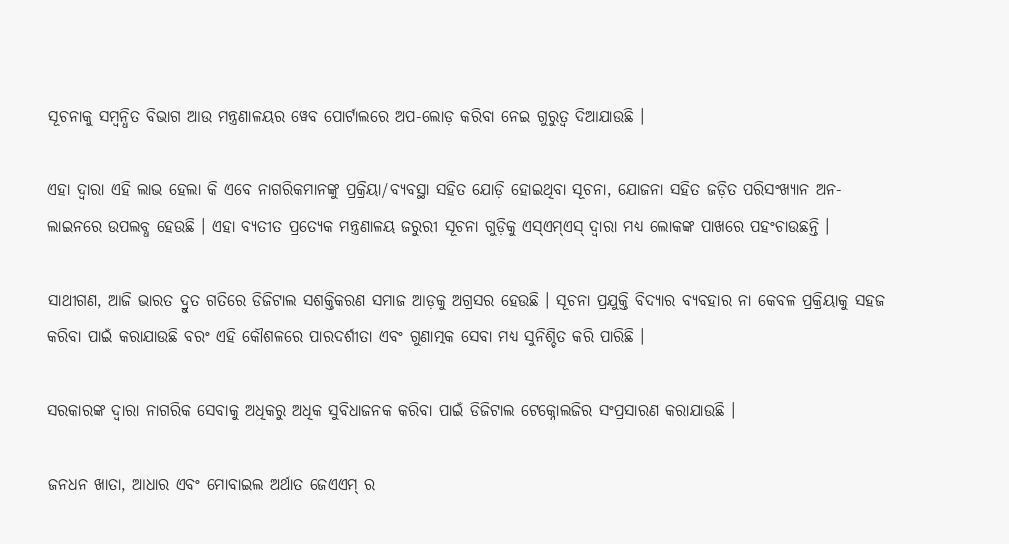ସୂଚନାକୁ ସମ୍ବନ୍ଧିତ ବିଭାଗ ଆଉ ମନ୍ତ୍ରଣାଳୟର ୱେବ ପୋର୍ଟାଲରେ ଅପ-ଲୋଡ଼ କରିବା ନେଇ ଗୁରୁତ୍ୱ ଦିଆଯାଉଛି ।

ଏହା ଦ୍ୱାରା ଏହି ଲାଭ ହେଲା କି ଏବେ ନାଗରିକମାନଙ୍କୁ ପ୍ରକ୍ରିୟା/ବ୍ୟବସ୍ଥା ସହିତ ଯୋଡ଼ି ହୋଇଥିବା ସୂଚନା, ଯୋଜନା ସହିତ ଜଡ଼ିତ ପରିସଂଖ୍ୟାନ ଅନ-ଲାଇନରେ ଉପଲବ୍ଧ ହେଉଛି । ଏହା ବ୍ୟତୀତ ପ୍ରତ୍ୟେକ ମନ୍ତ୍ରଣାଳୟ ଜରୁରୀ ସୂଚନା ଗୁଡ଼ିକୁ ଏସ୍ଏମ୍ଏସ୍ ଦ୍ୱାରା ମଧ୍ୟ ଲୋକଙ୍କ ପାଖରେ ପହଂଚାଉଛନ୍ତି ।

ସାଥୀଗଣ, ଆଜି ଭାରତ ଦ୍ରୁତ ଗତିରେ ଡିଜିଟାଲ ସଶକ୍ତିକରଣ ସମାଜ ଆଡ଼କୁ ଅଗ୍ରସର ହେଉଛି । ସୂଚନା ପ୍ରଯୁକ୍ତି ବିଦ୍ୟାର ବ୍ୟବହାର ନା କେବଳ ପ୍ରକ୍ରିୟାକୁ ସହଜ କରିବା ପାଇଁ କରାଯାଉଛି ବରଂ ଏହି କୌଶଳରେ ପାରଦର୍ଶୀତା ଏବଂ ଗୁଣାତ୍ମକ ସେବା ମଧ୍ୟ ସୁନିଶ୍ଚିତ କରି ପାରିଛି ।

ସରକାରଙ୍କ ଦ୍ୱାରା ନାଗରିକ ସେବାକୁ ଅଧିକରୁ ଅଧିକ ସୁବିଧାଜନକ କରିବା ପାଇଁ ଡିଜିଟାଲ ଟେକ୍ନୋଲଜିର ସଂପ୍ରସାରଣ କରାଯାଉଛି ।

ଜନଧନ ଖାତା, ଆଧାର ଏବଂ ମୋବାଇଲ ଅର୍ଥାତ ଜେଏଏମ୍ ର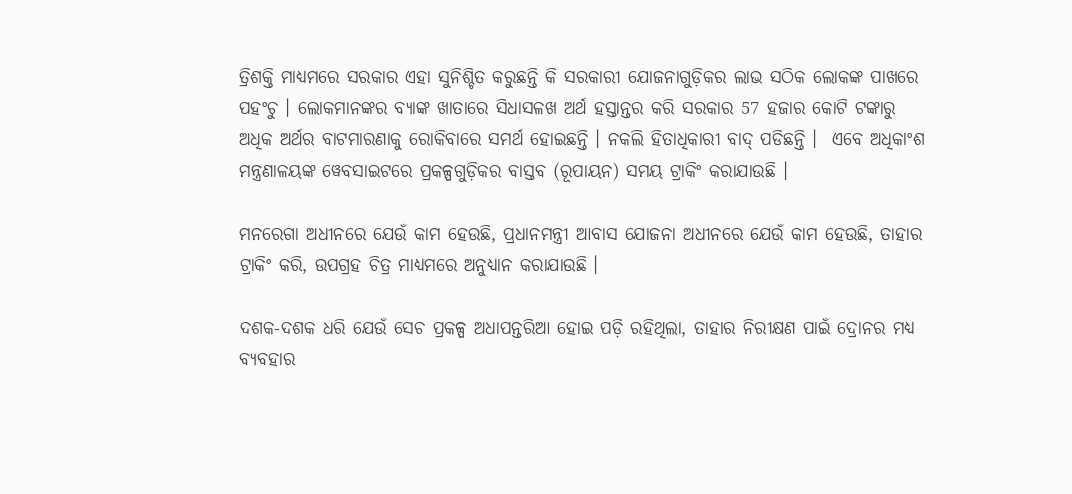ତ୍ରିଶକ୍ତି ମାଧ୍ୟମରେ ସରକାର ଏହା ସୁନିଶ୍ଚିତ କରୁଛନ୍ତି କି ସରକାରୀ ଯୋଜନାଗୁଡ଼ିକର ଲାଭ ସଠିକ ଲୋକଙ୍କ ପାଖରେ ପହଂଚୁ । ଲୋକମାନଙ୍କର ବ୍ୟାଙ୍କ ଖାତାରେ ସିଧାସଳଖ ଅର୍ଥ ହସ୍ତାନ୍ତର କରି ସରକାର 57 ହଜାର କୋଟି ଟଙ୍କାରୁ ଅଧିକ ଅର୍ଥର ବାଟମାରଣାକୁ ରୋକିବାରେ ସମର୍ଥ ହୋଇଛନ୍ତି । ନକଲି ହିତାଧିକାରୀ ବାଦ୍ ପଡିଛନ୍ତି ।  ଏବେ ଅଧିକାଂଶ ମନ୍ତ୍ରଣାଳୟଙ୍କ ୱେବସାଇଟରେ ପ୍ରକଳ୍ପଗୁଡ଼ିକର ବାସ୍ତବ (ରୂପାୟନ) ସମୟ ଟ୍ରାକିଂ କରାଯାଉଛି ।

ମନରେଗା ଅଧୀନରେ ଯେଉଁ କାମ ହେଉଛି, ପ୍ରଧାନମନ୍ତ୍ରୀ ଆବାସ ଯୋଜନା ଅଧୀନରେ ଯେଉଁ କାମ ହେଉଛି, ତାହାର ଟ୍ରାକିଂ କରି, ଉପଗ୍ରହ ଚିତ୍ର ମାଧ୍ୟମରେ ଅନୁଧ୍ୟାନ କରାଯାଉଛି ।

ଦଶକ-ଦଶକ ଧରି ଯେଉଁ ସେଚ ପ୍ରକଳ୍ପ ଅଧାପନ୍ତରିଆ ହୋଇ ପଡ଼ି ରହିଥିଲା, ତାହାର ନିରୀକ୍ଷଣ ପାଇଁ ଦ୍ରୋନର ମଧ୍ୟ ବ୍ୟବହାର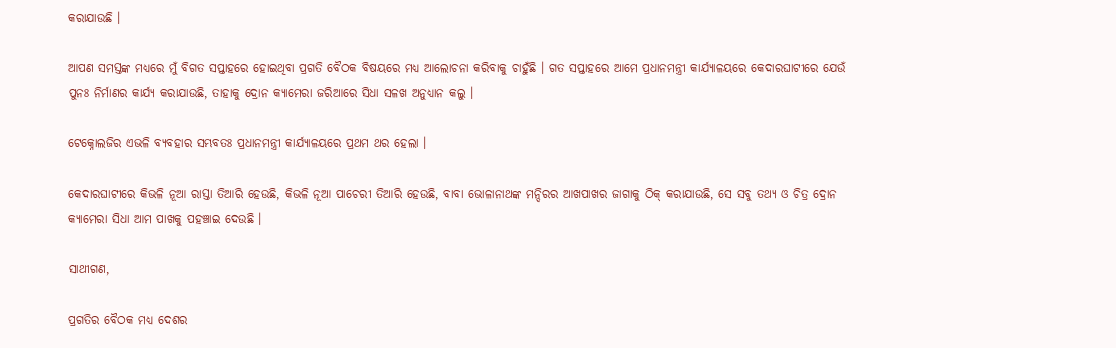କରାଯାଉଛି ।

ଆପଣ ସମସ୍ତଙ୍କ ମଧ୍ୟରେ ମୁଁ ବିଗତ ସପ୍ତାହରେ ହୋଇଥିବା ପ୍ରଗତି ବୈଠକ ବିଷୟରେ ମଧ୍ୟ ଆଲୋଚନା କରିବାକୁ ଚାହୁଁଛି । ଗତ ସପ୍ତାହରେ ଆମେ ପ୍ରଧାନମନ୍ତ୍ରୀ କାର୍ଯ୍ୟାଳୟରେ କେଦାରଘାଟୀରେ ଯେଉଁ ପୁନଃ ନିର୍ମାଣର କାର୍ଯ୍ୟ କରାଯାଉଛି, ତାହାକୁ ଦ୍ରୋନ କ୍ୟାମେରା ଜରିଆରେ ସିଧା ସଳଖ ଅନୁଧ୍ୟାନ କଲୁ ।

ଟେକ୍ନୋଲଜିର ଏଭଳି ବ୍ୟବହାର ସମ୍ଭବତଃ ପ୍ରଧାନମନ୍ତ୍ରୀ କାର୍ଯ୍ୟାଳୟରେ ପ୍ରଥମ ଥର ହେଲା ।

କେଦାରଘାଟୀରେ କିଭଳି ନୂଆ ରାସ୍ତା ତିଆରି ହେଉଛି, କିଭଳି ନୂଆ ପାଚେରୀ ତିଆରି ହେଉଛି, ବାବା ଭୋଳାନାଥଙ୍କ ମନ୍ଦିରର ଆଖପାଖର ଜାଗାକୁ ଠିକ୍ କରାଯାଉଛି, ସେ ସବୁ ତଥ୍ୟ ଓ ଚିତ୍ର ଦ୍ରୋନ କ୍ୟାମେରା ସିଧା ଆମ ପାଖକୁ ପହଞ୍ଚାଇ ଦେଉଛି ।

ସାଥୀଗଣ,

ପ୍ରଗତିର ବୈଠକ ମଧ୍ୟ ଦେଶର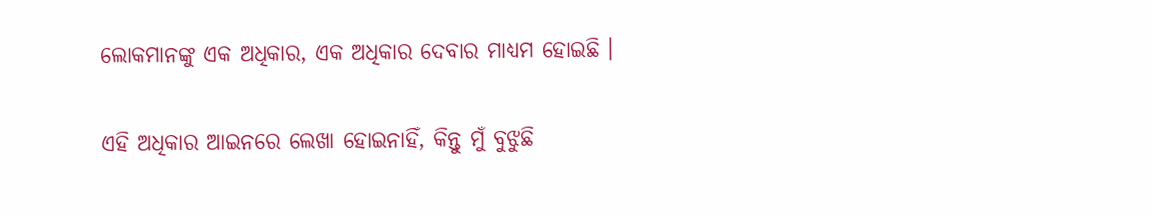ଲୋକମାନଙ୍କୁ ଏକ ଅଧିକାର, ଏକ ଅଧିକାର ଦେବାର ମାଧ୍ୟମ ହୋଇଛି ।

ଏହି ଅଧିକାର ଆଇନରେ ଲେଖା ହୋଇନାହିଁ, କିନ୍ତୁ ମୁଁ ବୁଝୁଛି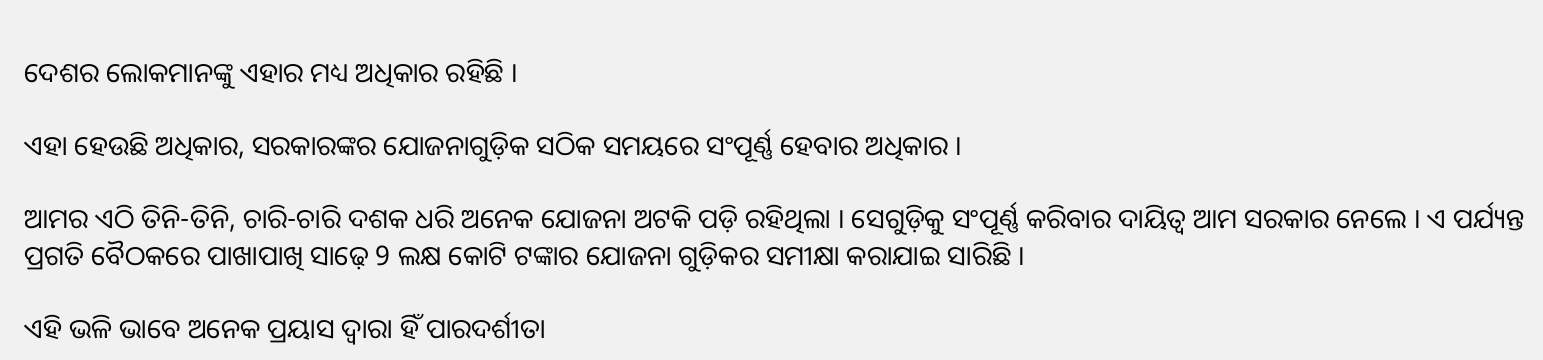ଦେଶର ଲୋକମାନଙ୍କୁ ଏହାର ମଧ୍ୟ ଅଧିକାର ରହିଛି ।

ଏହା ହେଉଛି ଅଧିକାର, ସରକାରଙ୍କର ଯୋଜନାଗୁଡ଼ିକ ସଠିକ ସମୟରେ ସଂପୂର୍ଣ୍ଣ ହେବାର ଅଧିକାର ।

ଆମର ଏଠି ତିନି-ତିନି, ଚାରି-ଚାରି ଦଶକ ଧରି ଅନେକ ଯୋଜନା ଅଟକି ପଡ଼ି ରହିଥିଲା । ସେଗୁଡ଼ିକୁ ସଂପୂର୍ଣ୍ଣ କରିବାର ଦାୟିତ୍ୱ ଆମ ସରକାର ନେଲେ । ଏ ପର୍ଯ୍ୟନ୍ତ ପ୍ରଗତି ବୈଠକରେ ପାଖାପାଖି ସାଢ଼େ 9 ଲକ୍ଷ କୋଟି ଟଙ୍କାର ଯୋଜନା ଗୁଡ଼ିକର ସମୀକ୍ଷା କରାଯାଇ ସାରିଛି ।

ଏହି ଭଳି ଭାବେ ଅନେକ ପ୍ରୟାସ ଦ୍ୱାରା ହିଁ ପାରଦର୍ଶୀତା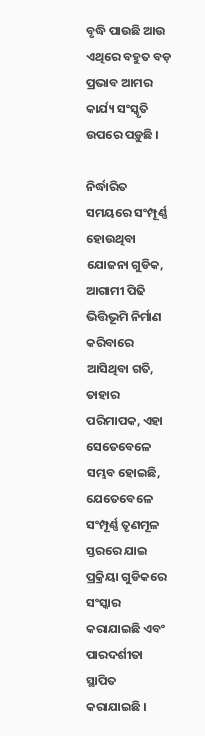ବୃଦ୍ଧି ପାଉଛି ଆଉ ଏଥିରେ ବହୁତ ବଡ଼ ପ୍ରଭାବ ଆମର କାର୍ଯ୍ୟ ସଂସ୍କୃତି ଉପରେ ପଡ଼ୁଛି ।

ନିର୍ଦ୍ଧାରିତ ସମୟରେ ସଂମ୍ପୂର୍ଣ୍ଣ ହୋଉଥିବା ଯୋଜନା ଗୁଡିକ, ଆଗାମୀ ପିଢି ଭିତ୍ତିଭୂମି ନିର୍ମାଣ କରିବାରେ ଆସିଥିବା ଗତି, ତାହାର ପରିମାପକ, ଏହା ସେତେବେଳେ ସମ୍ଭବ ହୋଇଛି, ଯେତେବେଳେ ସଂମ୍ପୂର୍ଣ୍ଣ ତୃଣମୂଳ ସ୍ତରରେ ଯାଇ ପ୍ରକ୍ରିୟା ଗୁଡିକରେ ସଂସ୍କାର କରାଯାଇଛି ଏବଂ ପାରଦର୍ଶୀତା ସ୍ଥାପିତ କରାଯାଇଛି ।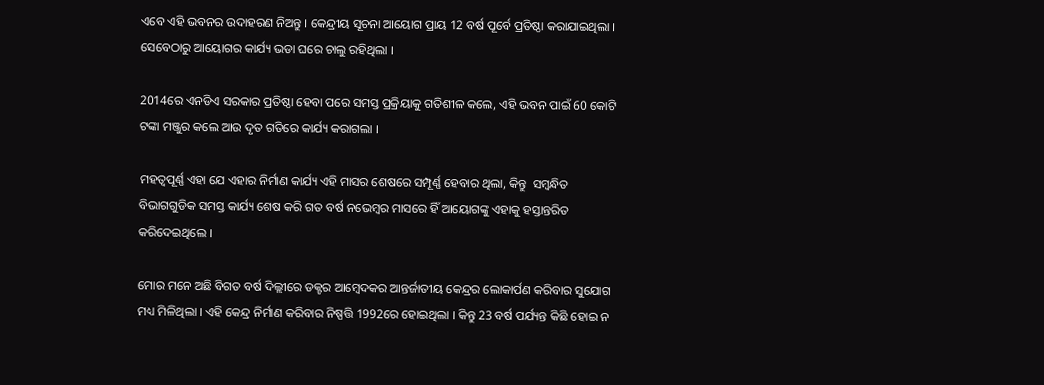ଏବେ ଏହି ଭବନର ଉଦାହରଣ ନିଅନ୍ତୁ । କେନ୍ଦ୍ରୀୟ ସୂଚନା ଆୟୋଗ ପ୍ରାୟ 12 ବର୍ଷ ପୂର୍ବେ ପ୍ରତିଷ୍ଠା କରାଯାଇଥିଲା । ସେବେଠାରୁ ଆୟୋଗର କାର୍ଯ୍ୟ ଭଡା ଘରେ ଚାଲୁ ରହିଥିଲା ।

2014ରେ ଏନଡିଏ ସରକାର ପ୍ରତିଷ୍ଠା ହେବା ପରେ ସମସ୍ତ ପ୍ରକ୍ରିୟାକୁ ଗତିଶୀଳ କଲେ, ଏହି ଭବନ ପାଇଁ 60 କୋଟି ଟଙ୍କା ମଞ୍ଜୁର କଲେ ଆଉ ଦୃତ ଗତିରେ କାର୍ଯ୍ୟ କରାଗଲା ।

ମହତ୍ୱପୂର୍ଣ୍ଣ ଏହା ଯେ ଏହାର ନିର୍ମାଣ କାର୍ଯ୍ୟ ଏହି ମାସର ଶେଷରେ ସମ୍ପୂର୍ଣ୍ଣ ହେବାର ଥିଲା, କିନ୍ତୁ  ସମ୍ବନ୍ଧିତ ବିଭାଗଗୁଡିକ ସମସ୍ତ କାର୍ଯ୍ୟ ଶେଷ କରି ଗତ ବର୍ଷ ନଭେମ୍ବର ମାସରେ ହିଁ ଆୟୋଗଙ୍କୁ ଏହାକୁ ହସ୍ତାନ୍ତରିତ କରିଦେଇଥିଲେ ।

ମୋର ମନେ ଅଛି ବିଗତ ବର୍ଷ ଦିଲ୍ଲୀରେ ଡକ୍ଟର ଆମ୍ବେଦକର ଆନ୍ତର୍ଜାତୀୟ କେନ୍ଦ୍ରର ଲୋକାର୍ପଣ କରିବାର ସୁଯୋଗ ମଧ୍ୟ ମିଳିଥିଲା । ଏହି କେନ୍ଦ୍ର ନିର୍ମାଣ କରିବାର ନିଷ୍ପତ୍ତି 1992ରେ ହୋଇଥିଲା । କିନ୍ତୁ 23 ବର୍ଷ ପର୍ଯ୍ୟନ୍ତ କିଛି ହୋଇ ନ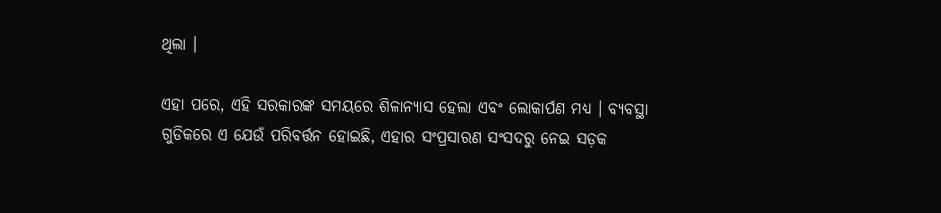ଥିଲା ।

ଏହା ପରେ, ଏହି ସରକାରଙ୍କ ସମୟରେ ଶିଳାନ୍ୟାସ ହେଲା ଏବଂ ଲୋକାର୍ପଣ ମଧ୍ୟ । ବ୍ୟବସ୍ଥା ଗୁଡିକରେ ଏ ଯେଉଁ ପରିବର୍ତ୍ତନ ହୋଇଛି, ଏହାର ସଂପ୍ରସାରଣ ସଂସଦରୁ ନେଇ ସଡ଼କ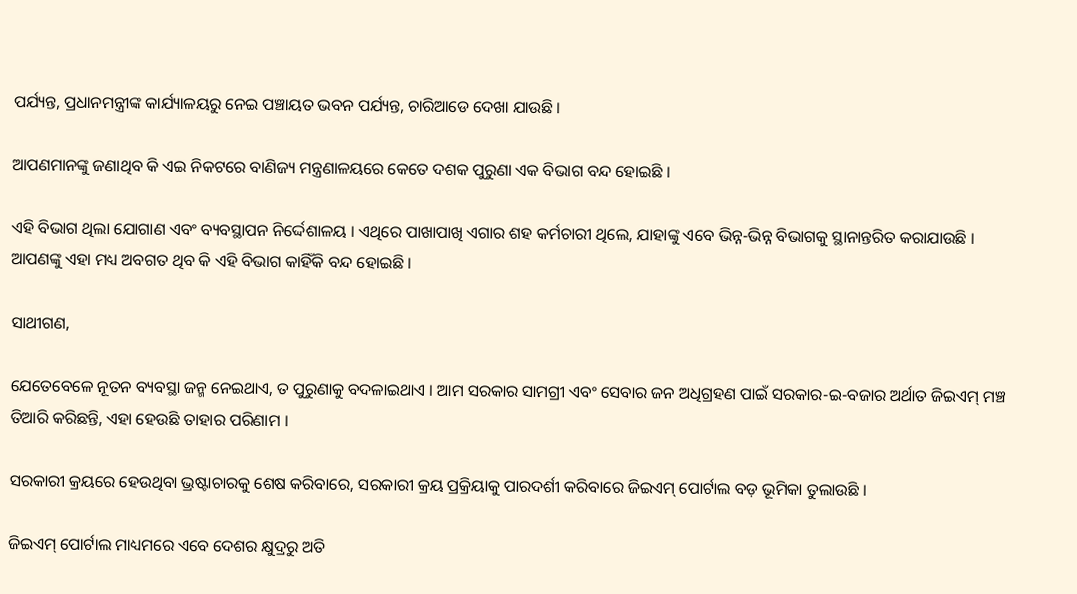ପର୍ଯ୍ୟନ୍ତ, ପ୍ରଧାନମନ୍ତ୍ରୀଙ୍କ କାର୍ଯ୍ୟାଳୟରୁ ନେଇ ପଞ୍ଚାୟତ ଭବନ ପର୍ଯ୍ୟନ୍ତ, ଚାରିଆଡେ ଦେଖା ଯାଉଛି ।

ଆପଣମାନଙ୍କୁ ଜଣାଥିବ କି ଏଇ ନିକଟରେ ବାଣିଜ୍ୟ ମନ୍ତ୍ରଣାଳୟରେ କେତେ ଦଶକ ପୁରୁଣା ଏକ ବିଭାଗ ବନ୍ଦ ହୋଇଛି ।

ଏହି ବିଭାଗ ଥିଲା ଯୋଗାଣ ଏବଂ ବ୍ୟବସ୍ଥାପନ ନିର୍ଦ୍ଦେଶାଳୟ । ଏଥିରେ ପାଖାପାଖି ଏଗାର ଶହ କର୍ମଚାରୀ ଥିଲେ, ଯାହାଙ୍କୁ ଏବେ ଭିନ୍ନ-ଭିନ୍ନ ବିଭାଗକୁ ସ୍ଥାନାନ୍ତରିତ କରାଯାଉଛି । ଆପଣଙ୍କୁ ଏହା ମଧ୍ୟ ଅବଗତ ଥିବ କି ଏହି ବିଭାଗ କାହିଁକି ବନ୍ଦ ହୋଇଛି ।

ସାଥୀଗଣ,

ଯେତେବେଳେ ନୂତନ ବ୍ୟବସ୍ଥା ଜନ୍ମ ନେଇଥାଏ, ତ ପୁରୁଣାକୁ ବଦଳାଇଥାଏ । ଆମ ସରକାର ସାମଗ୍ରୀ ଏବଂ ସେବାର ଜନ ଅଧିଗ୍ରହଣ ପାଇଁ ସରକାର-ଇ-ବଜାର ଅର୍ଥାତ ଜିଇଏମ୍ ମଞ୍ଚ ତିଆରି କରିଛନ୍ତି, ଏହା ହେଉଛି ତାହାର ପରିଣାମ ।

ସରକାରୀ କ୍ରୟରେ ହେଉଥିବା ଭ୍ରଷ୍ଟାଚାରକୁ ଶେଷ କରିବାରେ, ସରକାରୀ କ୍ରୟ ପ୍ରକ୍ରିୟାକୁ ପାରଦର୍ଶୀ କରିବାରେ ଜିଇଏମ୍ ପୋର୍ଟାଲ ବଡ଼ ଭୂମିକା ତୁଲାଉଛି ।

ଜିଇଏମ୍ ପୋର୍ଟାଲ ମାଧ୍ୟମରେ ଏବେ ଦେଶର କ୍ଷୁଦ୍ରରୁ ଅତି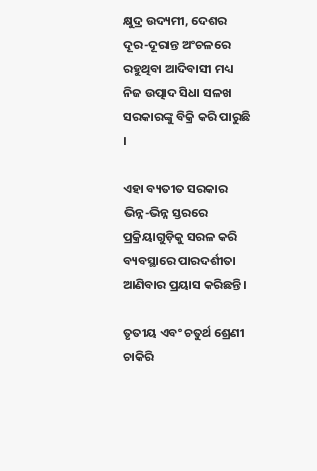କ୍ଷୁଦ୍ର ଉଦ୍ୟମୀ, ଦେଶର ଦୂର-ଦୂରାନ୍ତ ଅଂଚଳରେ ରହୁଥିବା ଆଦିବାସୀ ମଧ୍ୟ ନିଜ ଉତ୍ପାଦ ସିଧା ସଳଖ ସରକାରଙ୍କୁ ବିକ୍ରି କରି ପାରୁଛି ।

ଏହା ବ୍ୟତୀତ ସରକାର ଭିନ୍ନ-ଭିନ୍ନ ସ୍ତରରେ ପ୍ରକ୍ରିୟାଗୁଡ଼ିକୁ ସରଳ କରି ବ୍ୟବସ୍ଥାରେ ପାରଦର୍ଶୀତା ଆଣିବାର ପ୍ରୟାସ କରିଛନ୍ତି ।

ତୃତୀୟ ଏବଂ ଚତୁର୍ଥ ଶ୍ରେଣୀ ଚାକିରି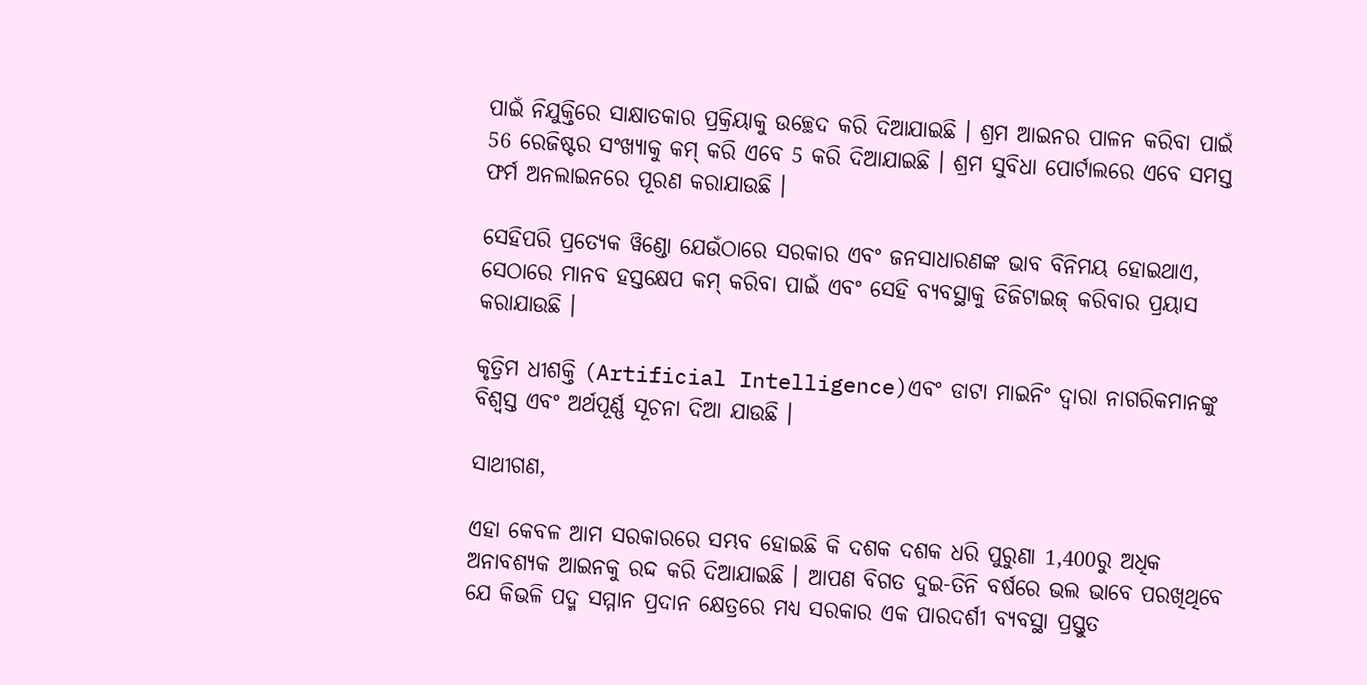ପାଇଁ ନିଯୁକ୍ତିରେ ସାକ୍ଷାତକାର ପ୍ରକ୍ରିୟାକୁ ଉଚ୍ଛେଦ କରି ଦିଆଯାଇଛି । ଶ୍ରମ ଆଇନର ପାଳନ କରିବା ପାଇଁ 56 ରେଜିଷ୍ଟର ସଂଖ୍ୟାକୁ କମ୍ କରି ଏବେ 5 କରି ଦିଆଯାଇଛି । ଶ୍ରମ ସୁବିଧା ପୋର୍ଟାଲରେ ଏବେ ସମସ୍ତ ଫର୍ମ ଅନଲାଇନରେ ପୂରଣ କରାଯାଉଛି ।

ସେହିପରି ପ୍ରତ୍ୟେକ ୱିଣ୍ଡୋ ଯେଉଁଠାରେ ସରକାର ଏବଂ ଜନସାଧାରଣଙ୍କ ଭାବ ବିନିମୟ ହୋଇଥାଏ, ସେଠାରେ ମାନବ ହସ୍ତକ୍ଷେପ କମ୍ କରିବା ପାଇଁ ଏବଂ ସେହି ବ୍ୟବସ୍ଥାକୁ ଡିଜିଟାଇଜ୍ କରିବାର ପ୍ରୟାସ କରାଯାଉଛି ।

କୃତ୍ରିମ ଧୀଶକ୍ତି (Artificial Intelligence)ଏବଂ ଡାଟା ମାଇନିଂ ଦ୍ୱାରା ନାଗରିକମାନଙ୍କୁ ବିଶ୍ୱସ୍ତ ଏବଂ ଅର୍ଥପୂର୍ଣ୍ଣ ସୂଚନା ଦିଆ ଯାଉଛି ।

ସାଥୀଗଣ,

ଏହା କେବଳ ଆମ ସରକାରରେ ସମ୍ଭବ ହୋଇଛି କି ଦଶକ ଦଶକ ଧରି ପୁରୁଣା 1,400ରୁ ଅଧିକ ଅନାବଶ୍ୟକ ଆଇନକୁ ରଦ୍ଦ କରି ଦିଆଯାଇଛି । ଆପଣ ବିଗତ ଦୁଇ-ତିନି ବର୍ଷରେ ଭଲ ଭାବେ ପରଖିଥିବେ ଯେ କିଭଳି ପଦ୍ମ ସମ୍ମାନ ପ୍ରଦାନ କ୍ଷେତ୍ରରେ ମଧ୍ୟ ସରକାର ଏକ ପାରଦର୍ଶୀ ବ୍ୟବସ୍ଥା ପ୍ରସ୍ତୁତ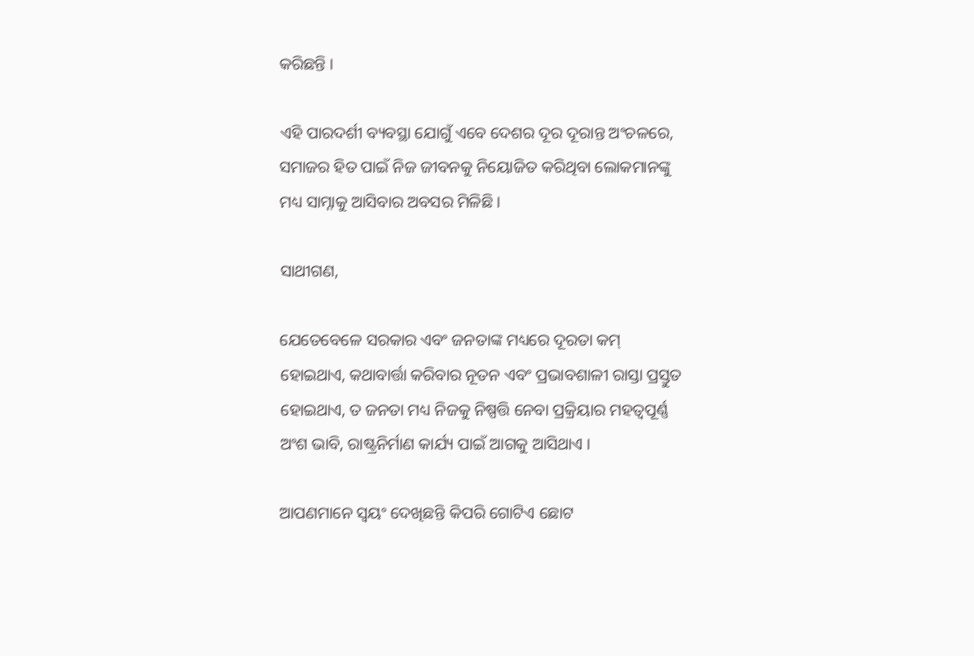କରିଛନ୍ତି ।

ଏହି ପାରଦର୍ଶୀ ବ୍ୟବସ୍ଥା ଯୋଗୁଁ ଏବେ ଦେଶର ଦୂର ଦୂରାନ୍ତ ଅଂଚଳରେ, ସମାଜର ହିତ ପାଇଁ ନିଜ ଜୀବନକୁ ନିୟୋଜିତ କରିଥିବା ଲୋକମାନଙ୍କୁ ମଧ୍ୟ ସାମ୍ନାକୁ ଆସିବାର ଅବସର ମିଳିଛି ।

ସାଥୀଗଣ,

ଯେତେବେଳେ ସରକାର ଏବଂ ଜନତାଙ୍କ ମଧ୍ୟରେ ଦୂରତା କମ୍ ହୋଇଥାଏ, କଥାବାର୍ତ୍ତା କରିବାର ନୂତନ ଏବଂ ପ୍ରଭାବଶାଳୀ ରାସ୍ତା ପ୍ରସ୍ତୁତ ହୋଇଥାଏ, ତ ଜନତା ମଧ୍ୟ ନିଜକୁ ନିଷ୍ପତ୍ତି ନେବା ପ୍ରକ୍ରିୟାର ମହତ୍ୱପୂର୍ଣ୍ଣ ଅଂଶ ଭାବି, ରାଷ୍ଟ୍ରନିର୍ମାଣ କାର୍ଯ୍ୟ ପାଇଁ ଆଗକୁ ଆସିଥାଏ ।

ଆପଣମାନେ ସ୍ୱୟଂ ଦେଖିଛନ୍ତି କିପରି ଗୋଟିଏ ଛୋଟ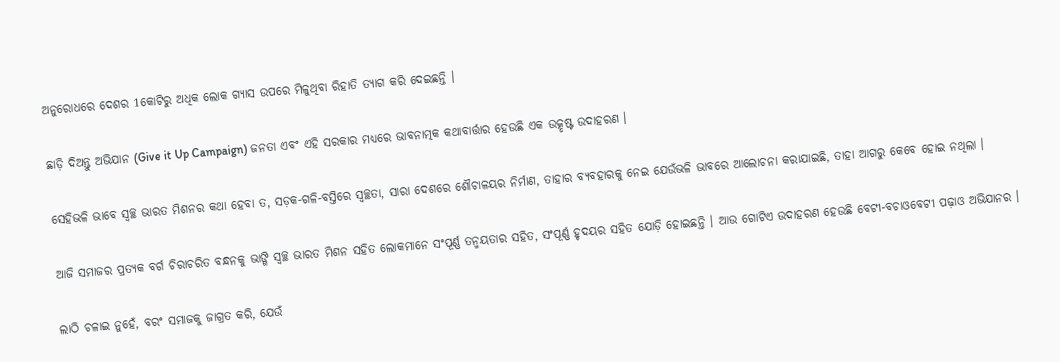ଅନୁରୋଧରେ ଦେଶର 1କୋଟିରୁ ଅଧିକ ଲୋକ ଗ୍ୟାସ ଉପରେ ମିଳୁଥିବା ରିହାତି ତ୍ୟାଗ କରି ଦେଇଛନ୍ତି ।

ଛାଡ଼ି ଦିଅନ୍ତୁ ଅଭିଯାନ (Give it Up Campaign) ଜନତା ଏବଂ ଏହି ସରକାର ମଧ୍ୟରେ ଭାବନାତ୍ମକ କଥାବାର୍ତ୍ତାର ହେଉଛି ଏକ ଉତ୍କୃଷ୍ଟ ଉଦାହରଣ ।

ସେହିଭଳି ଭାବେ ସ୍ୱଚ୍ଛ ଭାରତ ମିଶନର କଥା ହେବା ତ, ସଡ଼କ-ଗଳି-ବସ୍ତିରେ ସ୍ୱଚ୍ଛତା, ସାରା ଦେଶରେ ଶୌଚାଳୟର ନିର୍ମାଣ, ତାହାର ବ୍ୟବହାରକୁ ନେଇ ଯେଉଁଭଳି ଭାବରେ ଆଲୋଚନା କରାଯାଇଛି, ତାହା ଆଗରୁ କେବେ ହୋଇ ନଥିଲା ।

ଆଜି ସମାଜର ପ୍ରତ୍ୟକ ବର୍ଗ ଚିରାଚରିତ ବନ୍ଧନକୁ ଭାଙ୍ଗି ସ୍ୱଚ୍ଛ ଭାରତ ମିଶନ ସହିତ ଲୋକମାନେ ସଂପୂର୍ଣ୍ଣ ତନ୍ମୟତାର ସହିତ, ସଂପୂର୍ଣ୍ଣ ହୃଦୟର ସହିତ ଯୋଡ଼ି ହୋଇଛନ୍ତି । ଆଉ ଗୋଟିଏ ଉଦାହରଣ ହେଉଛି ବେଟୀ-ବଚାଓବେଟୀ ପଢ଼ାଓ ଅଭିଯାନର ।

ଲାଠି ଚଳାଇ ନୁହେଁ, ବରଂ ସମାଜକୁ ଜାଗ୍ରତ କରି, ଯେଉଁ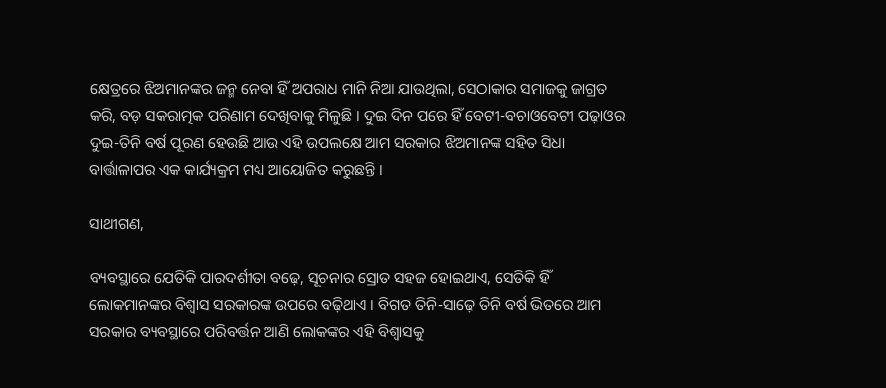କ୍ଷେତ୍ରରେ ଝିଅମାନଙ୍କର ଜନ୍ମ ନେବା ହିଁ ଅପରାଧ ମାନି ନିଆ ଯାଉଥିଲା, ସେଠାକାର ସମାଜକୁ ଜାଗ୍ରତ କରି, ବଡ଼ ସକରାତ୍ମକ ପରିଣାମ ଦେଖିବାକୁ ମିଳୁଛି । ଦୁଇ ଦିନ ପରେ ହିଁ ବେଟୀ-ବଚାଓବେଟୀ ପଢ଼ାଓର ଦୁଇ-ତିନି ବର୍ଷ ପୂରଣ ହେଉଛି ଆଉ ଏହି ଉପଲକ୍ଷେ ଆମ ସରକାର ଝିଅମାନଙ୍କ ସହିତ ସିଧା ବାର୍ତ୍ତାଳାପର ଏକ କାର୍ଯ୍ୟକ୍ରମ ମଧ୍ୟ ଆୟୋଜିତ କରୁଛନ୍ତି ।

ସାଥୀଗଣ,

ବ୍ୟବସ୍ଥାରେ ଯେତିକି ପାରଦର୍ଶୀତା ବଢ଼େ, ସୂଚନାର ସ୍ରୋତ ସହଜ ହୋଇଥାଏ, ସେତିକି ହିଁ ଲୋକମାନଙ୍କର ବିଶ୍ୱାସ ସରକାରଙ୍କ ଉପରେ ବଢ଼ିଥାଏ । ବିଗତ ତିନି-ସାଢ଼େ ତିନି ବର୍ଷ ଭିତରେ ଆମ ସରକାର ବ୍ୟବସ୍ଥାରେ ପରିବର୍ତ୍ତନ ଆଣି ଲୋକଙ୍କର ଏହି ବିଶ୍ୱାସକୁ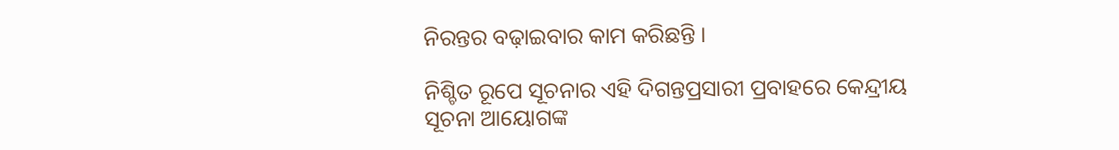ନିରନ୍ତର ବଢ଼ାଇବାର କାମ କରିଛନ୍ତି ।

ନିଶ୍ଚିତ ରୂପେ ସୂଚନାର ଏହି ଦିଗନ୍ତପ୍ରସାରୀ ପ୍ରବାହରେ କେନ୍ଦ୍ରୀୟ ସୂଚନା ଆୟୋଗଙ୍କ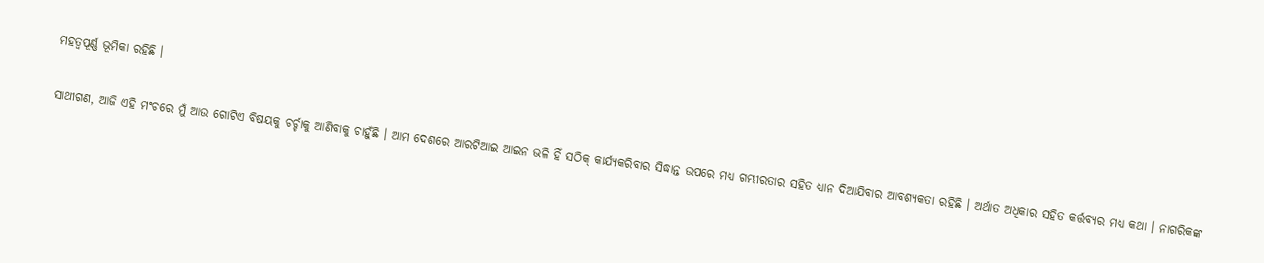ମହତ୍ୱପୂର୍ଣ୍ଣ ଭୂମିକା ରହିଛି ।

ସାଥୀଗଣ, ଆଜି ଏହି ମଂଚରେ ମୁଁ ଆଉ ଗୋଟିଏ ବିଷୟକୁ ଚର୍ଚ୍ଚାକୁ ଆଣିବାକୁ ଚାହୁଁଛି । ଆମ ଦେଶରେ ଆରଟିଆଇ ଆଇନ ଭଳି ହିଁ ସଠିକ୍ କାର୍ଯ୍ୟକରିବାର ସିଦ୍ଧାନ୍ତ ଉପରେ ମଧ୍ୟ ଗମ୍ଭୀରତାର ସହିତ ଧ୍ୟାନ ଦିଆଯିବାର ଆବଶ୍ୟକତା ରହିଛି । ଅର୍ଥାତ ଅଧିକାର ସହିତ କର୍ତ୍ତବ୍ୟର ମଧ୍ୟ କଥା । ନାଗରିକଙ୍କ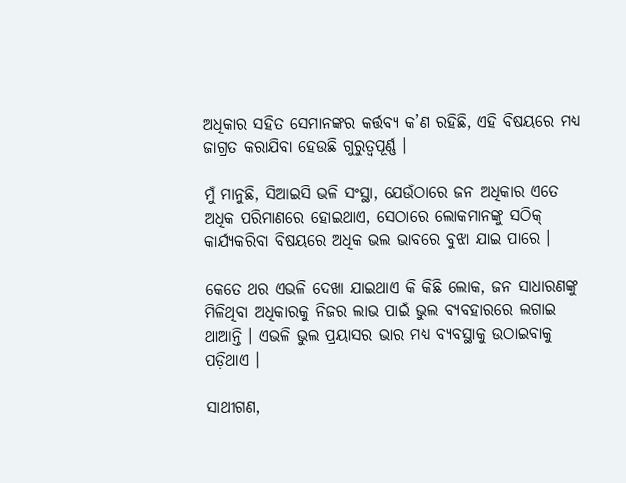ଅଧିକାର ସହିତ ସେମାନଙ୍କର କର୍ତ୍ତବ୍ୟ କ’ଣ ରହିଛି, ଏହି ବିଷୟରେ ମଧ୍ୟ ଜାଗ୍ରତ କରାଯିବା ହେଉଛି ଗୁରୁତ୍ୱପୂର୍ଣ୍ଣ ।

ମୁଁ ମାନୁଛି, ସିଆଇସି ଭଳି ସଂସ୍ଥା, ଯେଉଁଠାରେ ଜନ ଅଧିକାର ଏତେ ଅଧିକ ପରିମାଣରେ ହୋଇଥାଏ, ସେଠାରେ ଲୋକମାନଙ୍କୁ ସଠିକ୍ କାର୍ଯ୍ୟକରିବା ବିଷୟରେ ଅଧିକ ଭଲ ଭାବରେ ବୁଝା ଯାଇ ପାରେ ।

କେତେ ଥର ଏଭଳି ଦେଖା ଯାଇଥାଏ କି କିଛି ଲୋକ, ଜନ ସାଧାରଣଙ୍କୁ ମିଳିଥିବା ଅଧିକାରକୁ ନିଜର ଲାଭ ପାଇଁ ଭୁଲ ବ୍ୟବହାରରେ ଲଗାଇ ଥାଆନ୍ତି । ଏଭଳି ଭୁଲ ପ୍ରୟାସର ଭାର ମଧ୍ୟ ବ୍ୟବସ୍ଥାକୁ ଉଠାଇବାକୁ ପଡ଼ିଥାଏ ।

ସାଥୀଗଣ,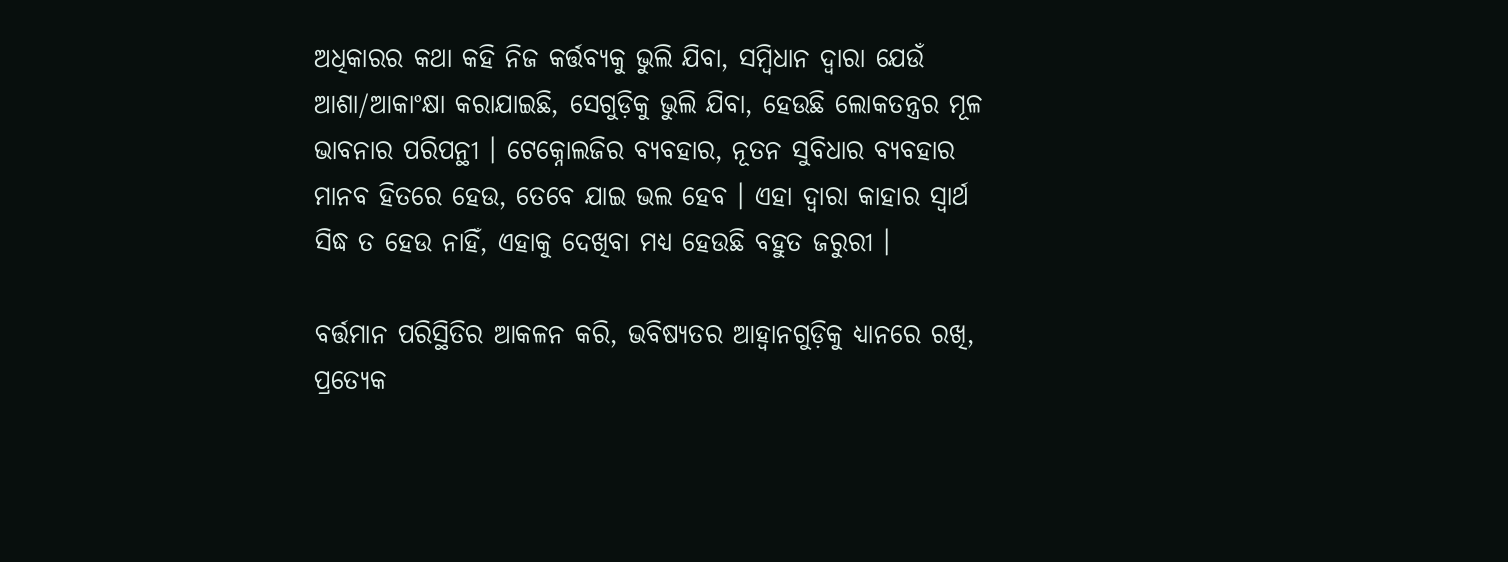ଅଧିକାରର କଥା କହି ନିଜ କର୍ତ୍ତବ୍ୟକୁ ଭୁଲି ଯିବା, ସମ୍ବିଧାନ ଦ୍ୱାରା ଯେଉଁ ଆଶା/ଆକାଂକ୍ଷା କରାଯାଇଛି, ସେଗୁଡ଼ିକୁ ଭୁଲି ଯିବା, ହେଉଛି ଲୋକତନ୍ତ୍ରର ମୂଳ ଭାବନାର ପରିପନ୍ଥୀ । ଟେକ୍ନୋଲଜିର ବ୍ୟବହାର, ନୂତନ ସୁବିଧାର ବ୍ୟବହାର ମାନବ ହିତରେ ହେଉ, ତେବେ ଯାଇ ଭଲ ହେବ । ଏହା ଦ୍ୱାରା କାହାର ସ୍ୱାର୍ଥ ସିଦ୍ଧ ତ ହେଉ ନାହିଁ, ଏହାକୁ ଦେଖିବା ମଧ୍ୟ ହେଉଛି ବହୁତ ଜରୁରୀ ।

ବର୍ତ୍ତମାନ ପରିସ୍ଥିତିର ଆକଳନ କରି, ଭବିଷ୍ୟତର ଆହ୍ୱାନଗୁଡ଼ିକୁ ଧ୍ୟାନରେ ରଖି, ପ୍ରତ୍ୟେକ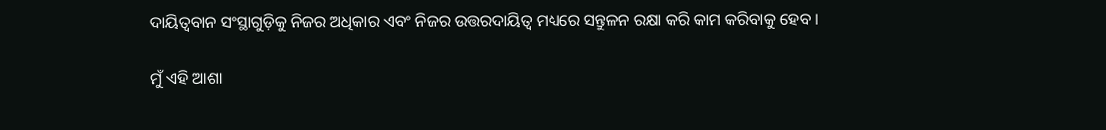ଦାୟିତ୍ୱବାନ ସଂସ୍ଥାଗୁଡ଼ିକୁ ନିଜର ଅଧିକାର ଏବଂ ନିଜର ଉତ୍ତରଦାୟିତ୍ୱ ମଧ୍ୟରେ ସନ୍ତୁଳନ ରକ୍ଷା କରି କାମ କରିବାକୁ ହେବ ।

ମୁଁ ଏହି ଆଶା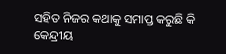ସହିତ ନିଜର କଥାକୁ ସମାପ୍ତ କରୁଛି କି କେନ୍ଦ୍ରୀୟ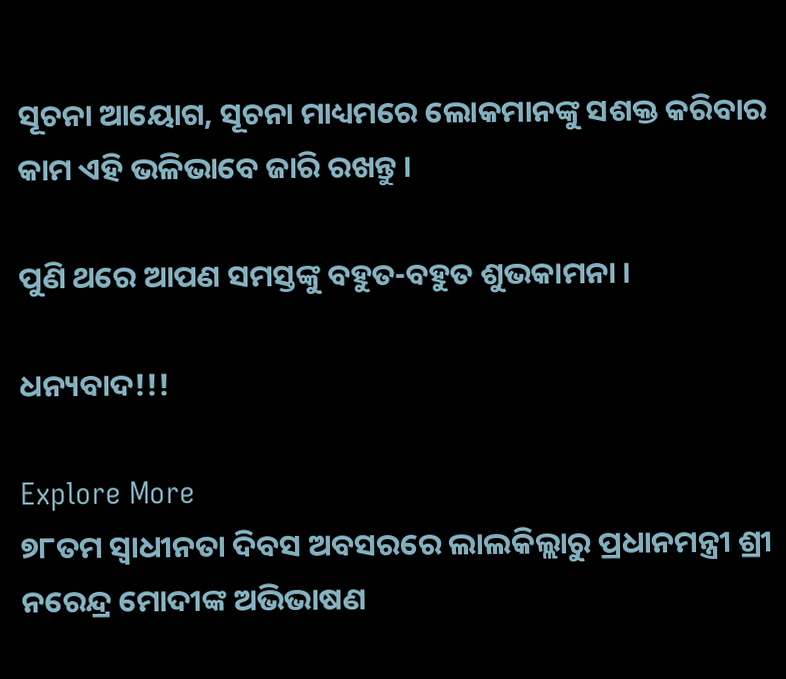ସୂଚନା ଆୟୋଗ, ସୂଚନା ମାଧ୍ୟମରେ ଲୋକମାନଙ୍କୁ ସଶକ୍ତ କରିବାର କାମ ଏହି ଭଳିଭାବେ ଜାରି ରଖନ୍ତୁ ।

ପୁଣି ଥରେ ଆପଣ ସମସ୍ତଙ୍କୁ ବହୁତ-ବହୁତ ଶୁଭକାମନା ।

ଧନ୍ୟବାଦ!!!

Explore More
୭୮ତମ ସ୍ୱାଧୀନତା ଦିବସ ଅବସରରେ ଲାଲକିଲ୍ଲାରୁ ପ୍ରଧାନମନ୍ତ୍ରୀ ଶ୍ରୀ ନରେନ୍ଦ୍ର ମୋଦୀଙ୍କ ଅଭିଭାଷଣ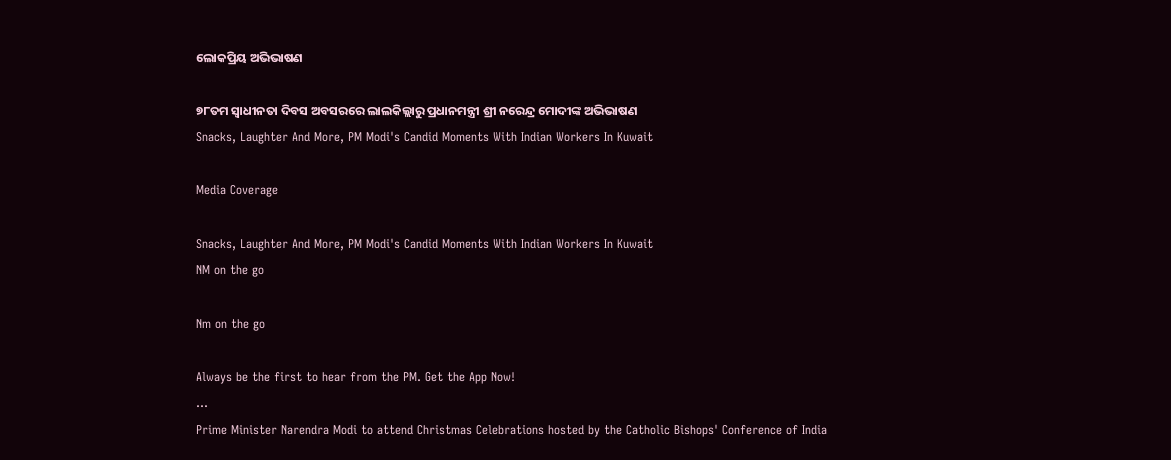ଲୋକପ୍ରିୟ ଅଭିଭାଷଣ

୭୮ତମ ସ୍ୱାଧୀନତା ଦିବସ ଅବସରରେ ଲାଲକିଲ୍ଲାରୁ ପ୍ରଧାନମନ୍ତ୍ରୀ ଶ୍ରୀ ନରେନ୍ଦ୍ର ମୋଦୀଙ୍କ ଅଭିଭାଷଣ
Snacks, Laughter And More, PM Modi's Candid Moments With Indian Workers In Kuwait

Media Coverage

Snacks, Laughter And More, PM Modi's Candid Moments With Indian Workers In Kuwait
NM on the go

Nm on the go

Always be the first to hear from the PM. Get the App Now!
...
Prime Minister Narendra Modi to attend Christmas Celebrations hosted by the Catholic Bishops' Conference of India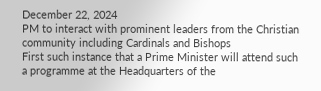December 22, 2024
PM to interact with prominent leaders from the Christian community including Cardinals and Bishops
First such instance that a Prime Minister will attend such a programme at the Headquarters of the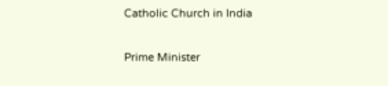Catholic Church in India

Prime Minister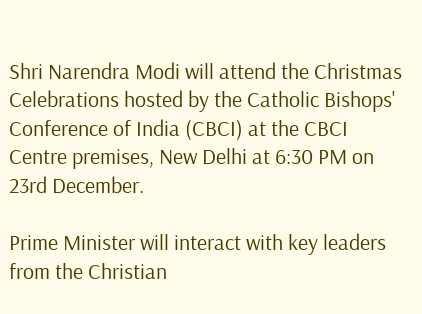Shri Narendra Modi will attend the Christmas Celebrations hosted by the Catholic Bishops' Conference of India (CBCI) at the CBCI Centre premises, New Delhi at 6:30 PM on 23rd December.

Prime Minister will interact with key leaders from the Christian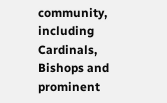community, including Cardinals, Bishops and prominent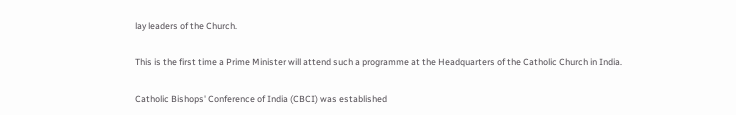lay leaders of the Church.

This is the first time a Prime Minister will attend such a programme at the Headquarters of the Catholic Church in India.

Catholic Bishops' Conference of India (CBCI) was established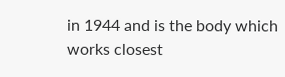in 1944 and is the body which works closest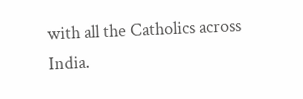with all the Catholics across India.